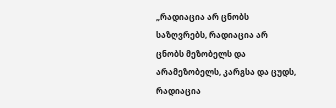„რადიაცია არ ცნობს საზღვრებს, რადიაცია არ ცნობს მეზობელს და არამეზობელს, კარგსა და ცუდს, რადიაცია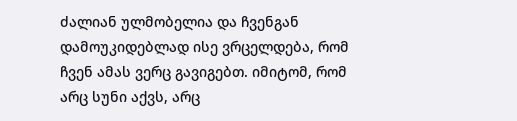ძალიან ულმობელია და ჩვენგან დამოუკიდებლად ისე ვრცელდება, რომ ჩვენ ამას ვერც გავიგებთ. იმიტომ, რომ არც სუნი აქვს, არც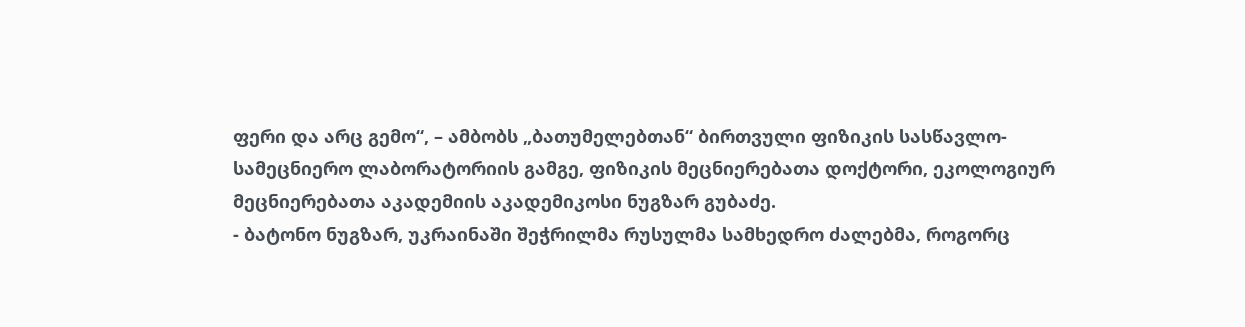ფერი და არც გემო“, – ამბობს „ბათუმელებთან“ ბირთვული ფიზიკის სასწავლო-სამეცნიერო ლაბორატორიის გამგე, ფიზიკის მეცნიერებათა დოქტორი, ეკოლოგიურ მეცნიერებათა აკადემიის აკადემიკოსი ნუგზარ გუბაძე.
- ბატონო ნუგზარ, უკრაინაში შეჭრილმა რუსულმა სამხედრო ძალებმა, როგორც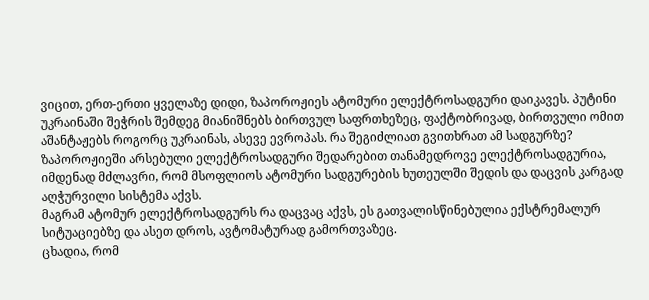ვიცით, ერთ-ერთი ყველაზე დიდი, ზაპოროჟიეს ატომური ელექტროსადგური დაიკავეს. პუტინი უკრაინაში შეჭრის შემდეგ მიანიშნებს ბირთვულ საფრთხეზეც, ფაქტობრივად, ბირთვული ომით აშანტაჟებს როგორც უკრაინას, ასევე ევროპას. რა შეგიძლიათ გვითხრათ ამ სადგურზე?
ზაპოროჟიეში არსებული ელექტროსადგური შედარებით თანამედროვე ელექტროსადგურია, იმდენად მძლავრი, რომ მსოფლიოს ატომური სადგურების ხუთეულში შედის და დაცვის კარგად აღჭურვილი სისტემა აქვს.
მაგრამ ატომურ ელექტროსადგურს რა დაცვაც აქვს, ეს გათვალისწინებულია ექსტრემალურ სიტუაციებზე და ასეთ დროს, ავტომატურად გამორთვაზეც.
ცხადია, რომ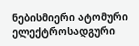ნებისმიერი ატომური ელექტროსადგური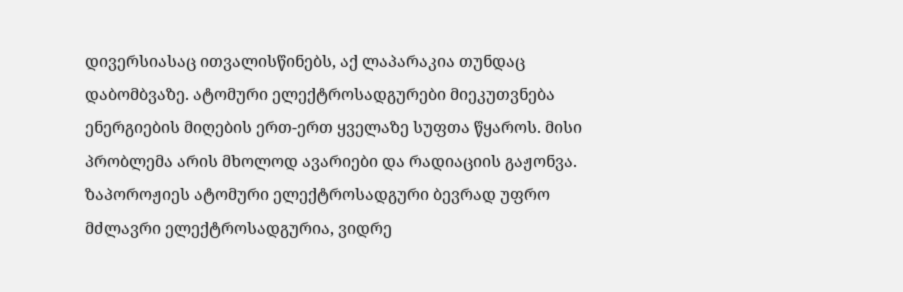დივერსიასაც ითვალისწინებს, აქ ლაპარაკია თუნდაც დაბომბვაზე. ატომური ელექტროსადგურები მიეკუთვნება ენერგიების მიღების ერთ-ერთ ყველაზე სუფთა წყაროს. მისი პრობლემა არის მხოლოდ ავარიები და რადიაციის გაჟონვა.
ზაპოროჟიეს ატომური ელექტროსადგური ბევრად უფრო მძლავრი ელექტროსადგურია, ვიდრე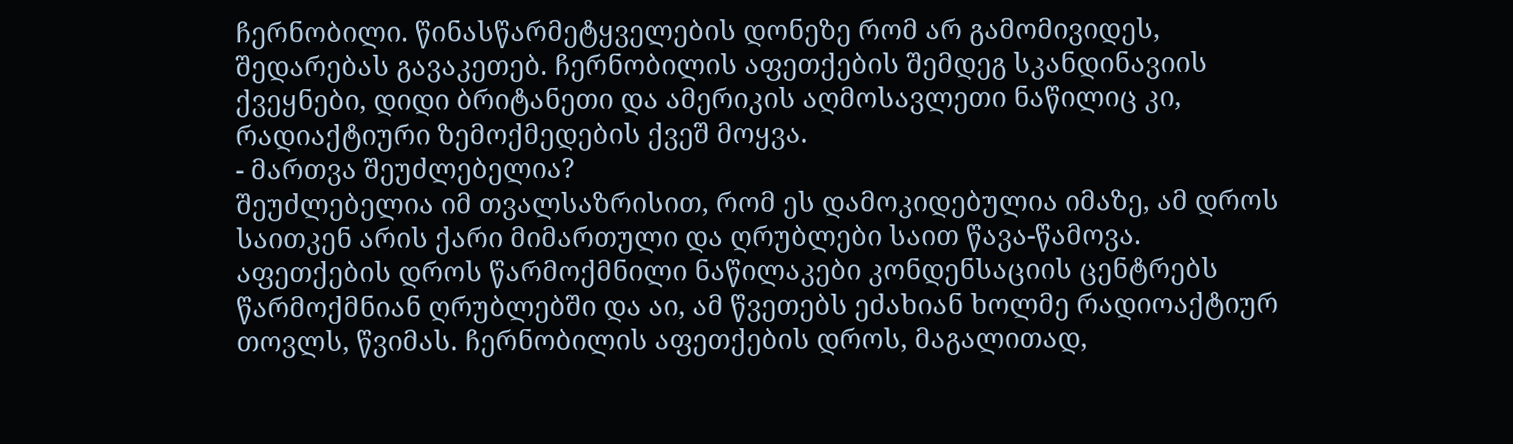ჩერნობილი. წინასწარმეტყველების დონეზე რომ არ გამომივიდეს, შედარებას გავაკეთებ. ჩერნობილის აფეთქების შემდეგ სკანდინავიის ქვეყნები, დიდი ბრიტანეთი და ამერიკის აღმოსავლეთი ნაწილიც კი, რადიაქტიური ზემოქმედების ქვეშ მოყვა.
- მართვა შეუძლებელია?
შეუძლებელია იმ თვალსაზრისით, რომ ეს დამოკიდებულია იმაზე, ამ დროს საითკენ არის ქარი მიმართული და ღრუბლები საით წავა-წამოვა. აფეთქების დროს წარმოქმნილი ნაწილაკები კონდენსაციის ცენტრებს წარმოქმნიან ღრუბლებში და აი, ამ წვეთებს ეძახიან ხოლმე რადიოაქტიურ თოვლს, წვიმას. ჩერნობილის აფეთქების დროს, მაგალითად,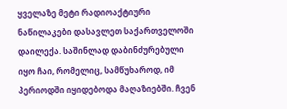ყველაზე მეტი რადიოაქტიური ნაწილაკები დასავლეთ საქართველოში დაილექა. საშინლად დაბინძურებული იყო ჩაი, რომელიც, სამწუხაროდ, იმ პერიოდში იყიდებოდა მაღაზიებში. ჩვენ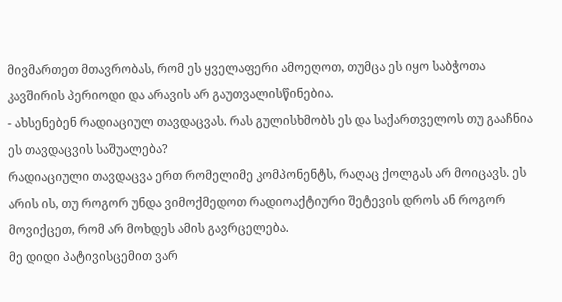მივმართეთ მთავრობას, რომ ეს ყველაფერი ამოეღოთ, თუმცა ეს იყო საბჭოთა კავშირის პერიოდი და არავის არ გაუთვალისწინებია.
- ახსენებენ რადიაციულ თავდაცვას. რას გულისხმობს ეს და საქართველოს თუ გააჩნია ეს თავდაცვის საშუალება?
რადიაციული თავდაცვა ერთ რომელიმე კომპონენტს, რაღაც ქოლგას არ მოიცავს. ეს არის ის, თუ როგორ უნდა ვიმოქმედოთ რადიოაქტიური შეტევის დროს ან როგორ მოვიქცეთ, რომ არ მოხდეს ამის გავრცელება.
მე დიდი პატივისცემით ვარ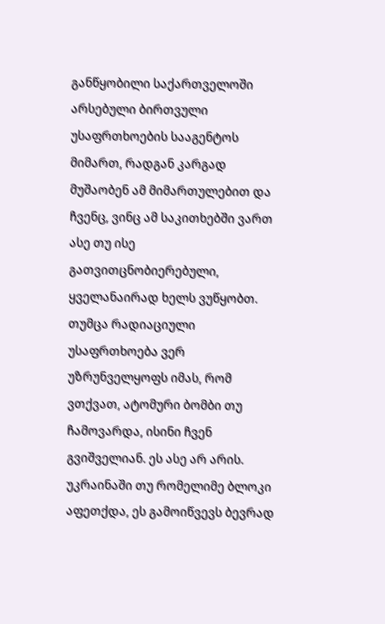განწყობილი საქართველოში არსებული ბირთვული უსაფრთხოების სააგენტოს მიმართ, რადგან კარგად მუშაობენ ამ მიმართულებით და ჩვენც, ვინც ამ საკითხებში ვართ ასე თუ ისე გათვითცნობიერებული, ყველანაირად ხელს ვუწყობთ. თუმცა რადიაციული უსაფრთხოება ვერ უზრუნველყოფს იმას, რომ ვთქვათ, ატომური ბომბი თუ ჩამოვარდა, ისინი ჩვენ გვიშველიან. ეს ასე არ არის.
უკრაინაში თუ რომელიმე ბლოკი აფეთქდა, ეს გამოიწვევს ბევრად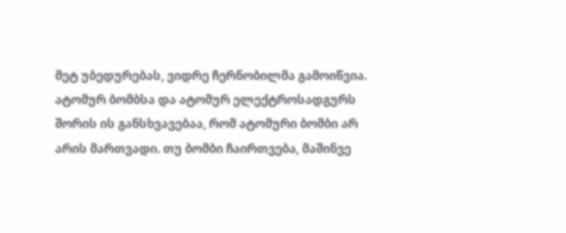მეტ უბედურებას, ვიდრე ჩერნობილმა გამოიწვია.
ატომურ ბომბსა და ატომურ ელექტროსადგურს შორის ის განსხვავებაა, რომ ატომური ბომბი არ არის მართვადი. თუ ბომბი ჩაირთვება, მაშინვე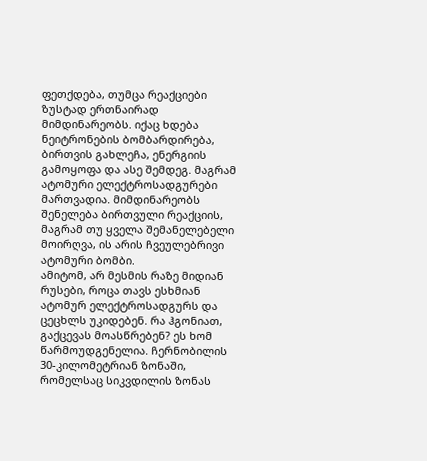ფეთქდება, თუმცა რეაქციები ზუსტად ერთნაირად მიმდინარეობს. იქაც ხდება ნეიტრონების ბომბარდირება, ბირთვის გახლეჩა, ენერგიის გამოყოფა და ასე შემდეგ. მაგრამ ატომური ელექტროსადგურები მართვადია. მიმდინარეობს შენელება ბირთვული რეაქციის, მაგრამ თუ ყველა შემანელებელი მოირღვა, ის არის ჩვეულებრივი ატომური ბომბი.
ამიტომ, არ მესმის რაზე მიდიან რუსები, როცა თავს ესხმიან ატომურ ელექტროსადგურს და ცეცხლს უკიდებენ. რა ჰგონიათ, გაქცევას მოასწრებენ? ეს ხომ წარმოუდგენელია. ჩერნობილის 30-კილომეტრიან ზონაში, რომელსაც სიკვდილის ზონას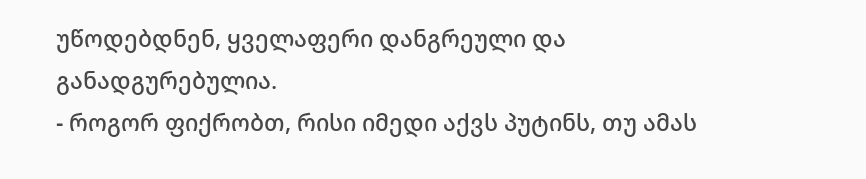უწოდებდნენ, ყველაფერი დანგრეული და განადგურებულია.
- როგორ ფიქრობთ, რისი იმედი აქვს პუტინს, თუ ამას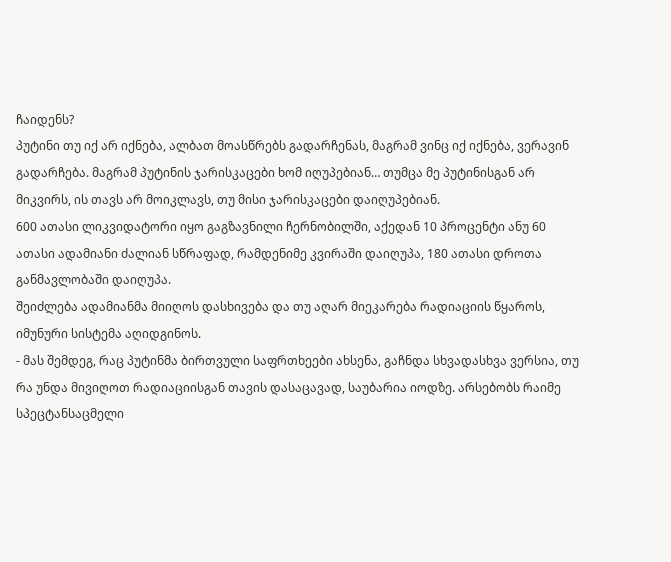ჩაიდენს?
პუტინი თუ იქ არ იქნება, ალბათ მოასწრებს გადარჩენას, მაგრამ ვინც იქ იქნება, ვერავინ გადარჩება. მაგრამ პუტინის ჯარისკაცები ხომ იღუპებიან… თუმცა მე პუტინისგან არ მიკვირს, ის თავს არ მოიკლავს, თუ მისი ჯარისკაცები დაიღუპებიან.
600 ათასი ლიკვიდატორი იყო გაგზავნილი ჩერნობილში, აქედან 10 პროცენტი ანუ 60 ათასი ადამიანი ძალიან სწრაფად, რამდენიმე კვირაში დაიღუპა, 180 ათასი დროთა განმავლობაში დაიღუპა.
შეიძლება ადამიანმა მიიღოს დასხივება და თუ აღარ მიეკარება რადიაციის წყაროს, იმუნური სისტემა აღიდგინოს.
- მას შემდეგ, რაც პუტინმა ბირთვული საფრთხეები ახსენა, გაჩნდა სხვადასხვა ვერსია, თუ რა უნდა მივიღოთ რადიაციისგან თავის დასაცავად, საუბარია იოდზე. არსებობს რაიმე სპეცტანსაცმელი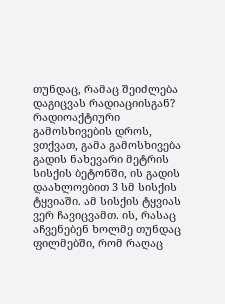თუნდაც, რამაც შეიძლება დაგიცვას რადიაციისგან?
რადიოაქტიური გამოსხივების დროს, ვთქვათ, გამა გამოსხივება გადის ნახევარი მეტრის სისქის ბეტონში, ის გადის დაახლოებით 3 სმ სისქის ტყვიაში. ამ სისქის ტყვიას ვერ ჩავიცვამთ. ის, რასაც აჩვენებენ ხოლმე თუნდაც ფილმებში, რომ რაღაც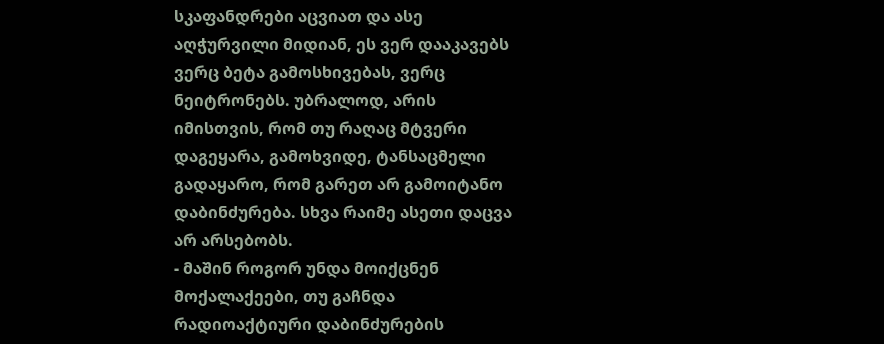სკაფანდრები აცვიათ და ასე აღჭურვილი მიდიან, ეს ვერ დააკავებს ვერც ბეტა გამოსხივებას, ვერც ნეიტრონებს. უბრალოდ, არის იმისთვის, რომ თუ რაღაც მტვერი დაგეყარა, გამოხვიდე, ტანსაცმელი გადაყარო, რომ გარეთ არ გამოიტანო დაბინძურება. სხვა რაიმე ასეთი დაცვა არ არსებობს.
- მაშინ როგორ უნდა მოიქცნენ მოქალაქეები, თუ გაჩნდა რადიოაქტიური დაბინძურების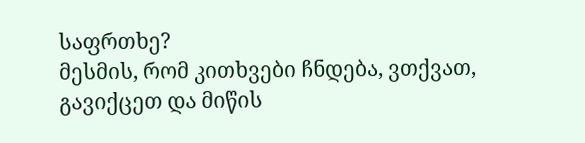საფრთხე?
მესმის, რომ კითხვები ჩნდება, ვთქვათ, გავიქცეთ და მიწის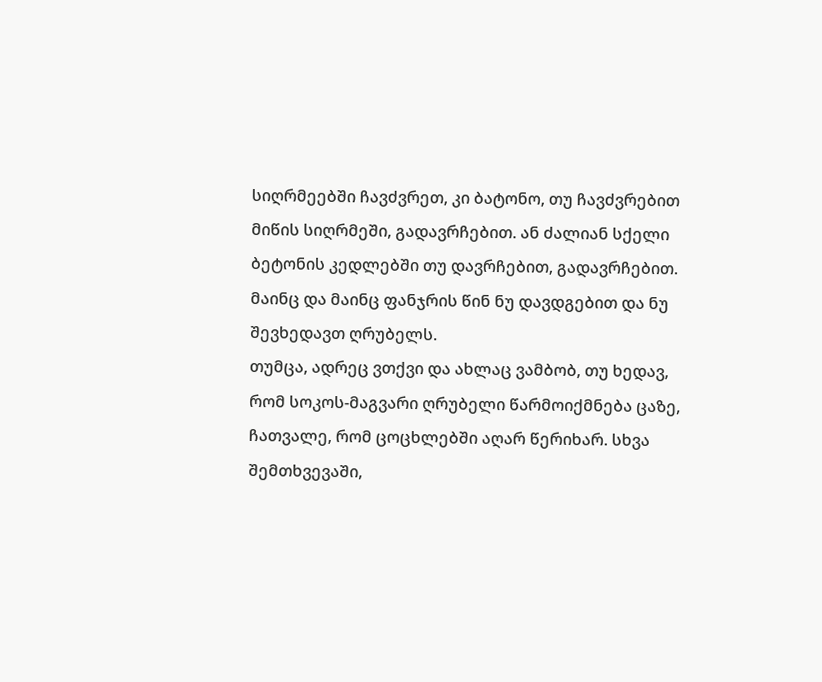სიღრმეებში ჩავძვრეთ, კი ბატონო, თუ ჩავძვრებით მიწის სიღრმეში, გადავრჩებით. ან ძალიან სქელი ბეტონის კედლებში თუ დავრჩებით, გადავრჩებით.
მაინც და მაინც ფანჯრის წინ ნუ დავდგებით და ნუ შევხედავთ ღრუბელს.
თუმცა, ადრეც ვთქვი და ახლაც ვამბობ, თუ ხედავ, რომ სოკოს-მაგვარი ღრუბელი წარმოიქმნება ცაზე, ჩათვალე, რომ ცოცხლებში აღარ წერიხარ. სხვა შემთხვევაში,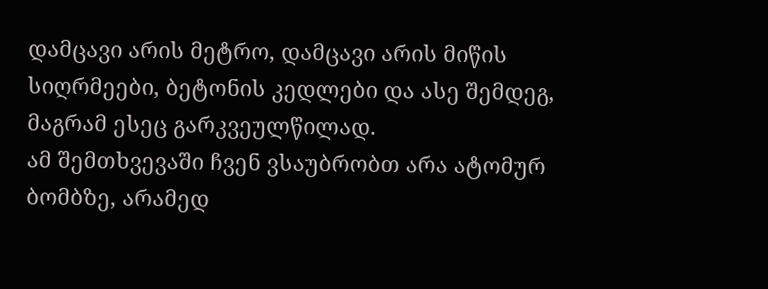დამცავი არის მეტრო, დამცავი არის მიწის სიღრმეები, ბეტონის კედლები და ასე შემდეგ, მაგრამ ესეც გარკვეულწილად.
ამ შემთხვევაში ჩვენ ვსაუბრობთ არა ატომურ ბომბზე, არამედ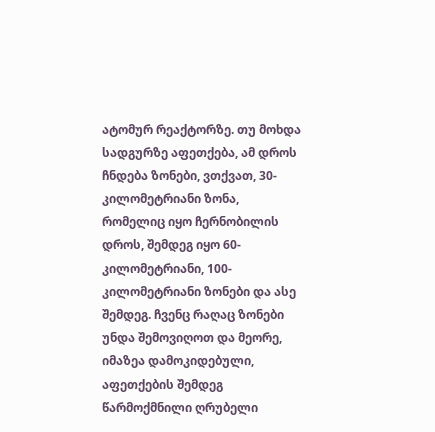ატომურ რეაქტორზე. თუ მოხდა სადგურზე აფეთქება, ამ დროს ჩნდება ზონები, ვთქვათ, 30-კილომეტრიანი ზონა, რომელიც იყო ჩერნობილის დროს, შემდეგ იყო 60-კილომეტრიანი, 100-კილომეტრიანი ზონები და ასე შემდეგ. ჩვენც რაღაც ზონები უნდა შემოვიღოთ და მეორე, იმაზეა დამოკიდებული, აფეთქების შემდეგ წარმოქმნილი ღრუბელი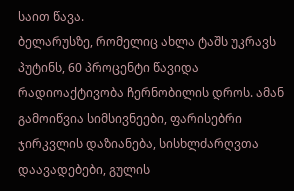საით წავა.
ბელარუსზე, რომელიც ახლა ტაშს უკრავს პუტინს, 60 პროცენტი წავიდა რადიოაქტივობა ჩერნობილის დროს. ამან გამოიწვია სიმსივნეები, ფარისებრი ჯირკვლის დაზიანება, სისხლძარღვთა დაავადებები, გულის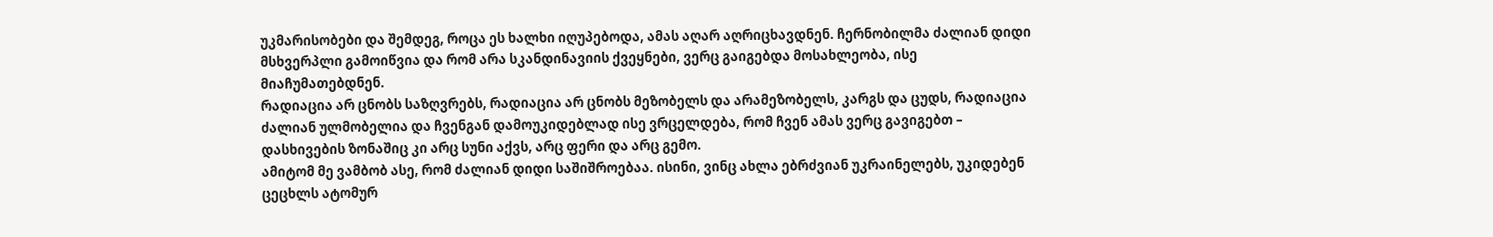უკმარისობები და შემდეგ, როცა ეს ხალხი იღუპებოდა, ამას აღარ აღრიცხავდნენ. ჩერნობილმა ძალიან დიდი მსხვერპლი გამოიწვია და რომ არა სკანდინავიის ქვეყნები, ვერც გაიგებდა მოსახლეობა, ისე მიაჩუმათებდნენ.
რადიაცია არ ცნობს საზღვრებს, რადიაცია არ ცნობს მეზობელს და არამეზობელს, კარგს და ცუდს, რადიაცია ძალიან ულმობელია და ჩვენგან დამოუკიდებლად ისე ვრცელდება, რომ ჩვენ ამას ვერც გავიგებთ – დასხივების ზონაშიც კი არც სუნი აქვს, არც ფერი და არც გემო.
ამიტომ მე ვამბობ ასე, რომ ძალიან დიდი საშიშროებაა. ისინი, ვინც ახლა ებრძვიან უკრაინელებს, უკიდებენ ცეცხლს ატომურ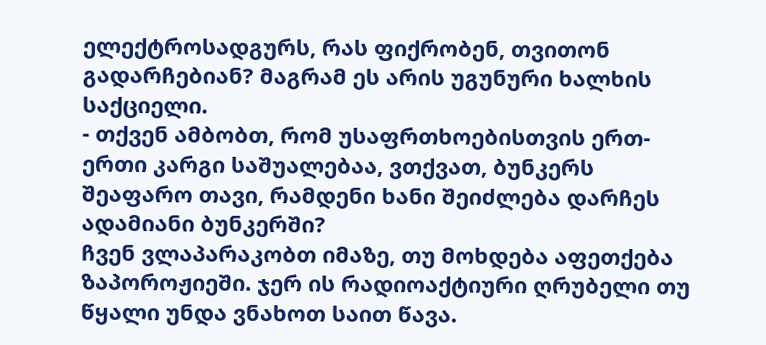ელექტროსადგურს, რას ფიქრობენ, თვითონ გადარჩებიან? მაგრამ ეს არის უგუნური ხალხის საქციელი.
- თქვენ ამბობთ, რომ უსაფრთხოებისთვის ერთ-ერთი კარგი საშუალებაა, ვთქვათ, ბუნკერს შეაფარო თავი, რამდენი ხანი შეიძლება დარჩეს ადამიანი ბუნკერში?
ჩვენ ვლაპარაკობთ იმაზე, თუ მოხდება აფეთქება ზაპოროჟიეში. ჯერ ის რადიოაქტიური ღრუბელი თუ წყალი უნდა ვნახოთ საით წავა.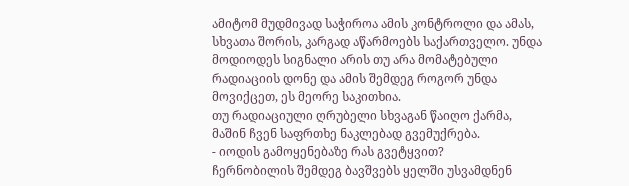ამიტომ მუდმივად საჭიროა ამის კონტროლი და ამას, სხვათა შორის, კარგად აწარმოებს საქართველო. უნდა მოდიოდეს სიგნალი არის თუ არა მომატებული რადიაციის დონე და ამის შემდეგ როგორ უნდა მოვიქცეთ, ეს მეორე საკითხია.
თუ რადიაციული ღრუბელი სხვაგან წაიღო ქარმა, მაშინ ჩვენ საფრთხე ნაკლებად გვემუქრება.
- იოდის გამოყენებაზე რას გვეტყვით?
ჩერნობილის შემდეგ ბავშვებს ყელში უსვამდნენ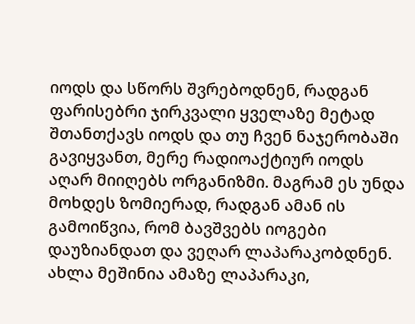იოდს და სწორს შვრებოდნენ, რადგან ფარისებრი ჯირკვალი ყველაზე მეტად შთანთქავს იოდს და თუ ჩვენ ნაჯერობაში გავიყვანთ, მერე რადიოაქტიურ იოდს აღარ მიიღებს ორგანიზმი. მაგრამ ეს უნდა მოხდეს ზომიერად, რადგან ამან ის გამოიწვია, რომ ბავშვებს იოგები დაუზიანდათ და ვეღარ ლაპარაკობდნენ.
ახლა მეშინია ამაზე ლაპარაკი,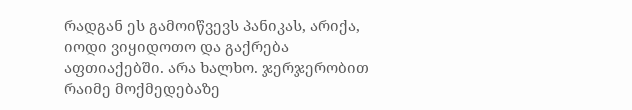რადგან ეს გამოიწვევს პანიკას, არიქა, იოდი ვიყიდოთო და გაქრება აფთიაქებში. არა ხალხო. ჯერჯერობით რაიმე მოქმედებაზე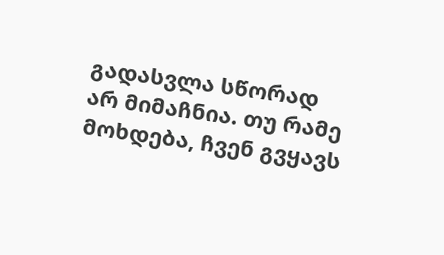გადასვლა სწორად არ მიმაჩნია. თუ რამე მოხდება, ჩვენ გვყავს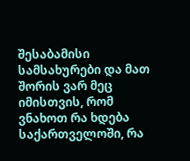შესაბამისი სამსახურები და მათ შორის ვარ მეც იმისთვის, რომ ვნახოთ რა ხდება საქართველოში, რა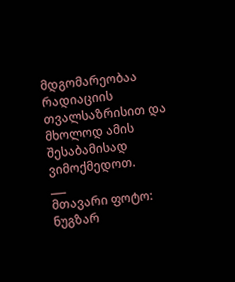მდგომარეობაა რადიაციის თვალსაზრისით და მხოლოდ ამის შესაბამისად ვიმოქმედოთ.
___
მთავარი ფოტო: ნუგზარ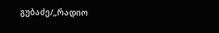გუბაძე/„რადიო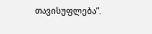თავისუფლება“.